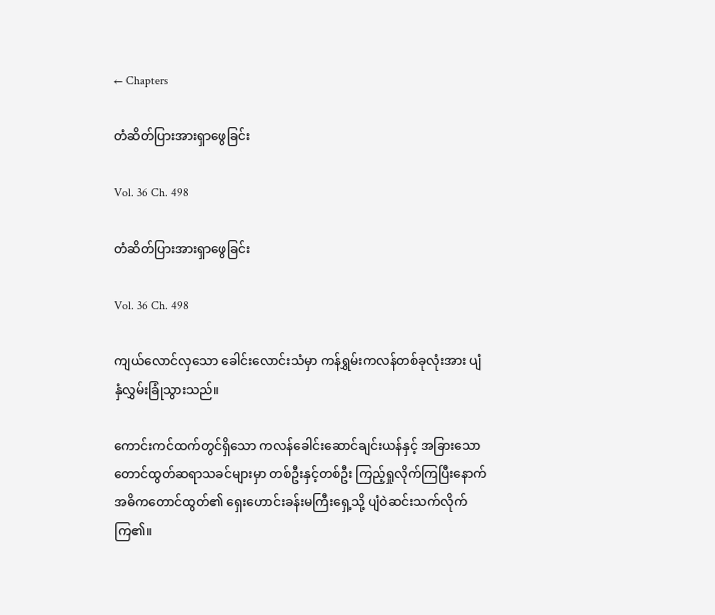← Chapters

တံဆိတ်ပြားအားရှာဖွေခြင်း

Vol. 36 Ch. 498

တံဆိတ်ပြားအားရှာဖွေခြင်း

Vol. 36 Ch. 498

ကျယ်လောင်လှသော ခေါင်းလောင်းသံမှာ ကန်ရွှမ်းကလန်တစ်ခုလုံးအား ပျံနှံလွှမ်းခြုံသွားသည်။

ကောင်းကင်ထက်တွင်ရှိသော ကလန်ခေါင်းဆောင်ချင်းယန်နှင့် အခြားသောတောင်ထွတ်ဆရာသခင်များမှာ တစ်ဦးနှင့်တစ်ဦး ကြည့်ရှုလိုက်ကြပြီးနောက် အဓိကတောင်ထွတ်၏ ရှေးဟောင်းခန်းမကြီးရှေ့သို့ ပျံဝဲဆင်းသက်လိုက်ကြ၏။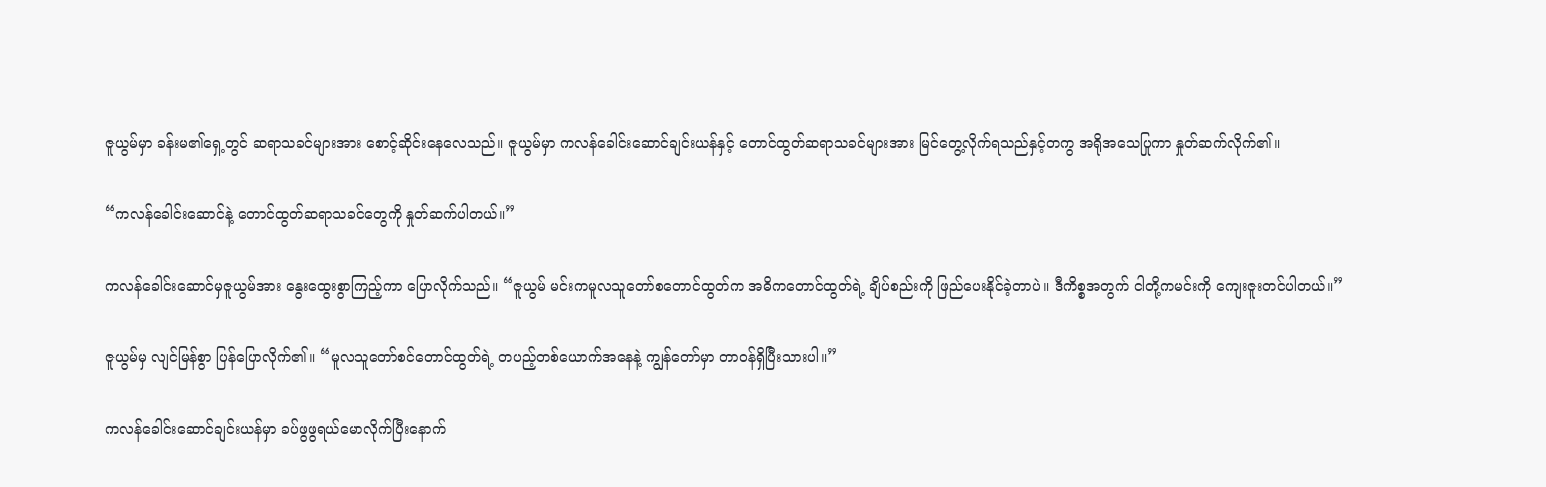ဇူယွမ်မှာ ခန်းမ၏ရှေ့တွင် ဆရာသခင်များအား စောင့်ဆိုင်းနေလေသည်။ ဇူယွမ်မှာ ကလန်ခေါင်းဆောင်ချင်းယန်နှင့် တောင်ထွတ်ဆရာသခင်များအား မြင်တွေ့လိုက်ရသည်နှင့်တကွ အရိုအသေပြုကာ နှုတ်ဆက်လိုက်၏။

“ကလန်ခေါင်းဆောင်နဲ့ တောင်ထွတ်ဆရာသခင်တွေကို နှုတ်ဆက်ပါတယ်။”

ကလန်ခေါင်းဆောင်မှဇူယွမ်အား နွေးထွေးစွာကြည့်ကာ ပြောလိုက်သည်။ “ဇူယွမ် မင်းကမူလသူတော်စတောင်ထွတ်က အဓိကတောင်ထွတ်ရဲ့ ချိပ်စည်းကို ဖြည်ပေးနိုင်ခဲ့တာပဲ။ ဒီကိစ္စအတွက် ငါတို့ကမင်းကို ကျေးဇူးတင်ပါတယ်။”

ဇူယွမ်မှ လျင်မြန်စွာ ပြန်ပြောလိုက်၏။ “မူလသူတော်စင်တောင်ထွတ်ရဲ့ တပည့်တစ်ယောက်အနေနဲ့ ကျွန်တော်မှာ တာဝန်ရှိပြီးသားပါ။”

ကလန်ခေါင်းဆောင်ချင်းယန်မှာ ခပ်ဖွဖွရယ်မောလိုက်ပြီးနောက်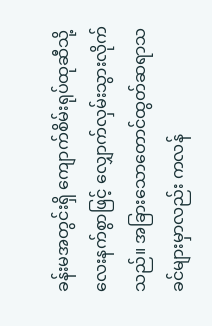ခန်းမအတွင်းရှိ ကျောက်စိမ်းရုပ်ထုဆီသို့ လေးနက်စွာဖြင့် လျှောက်လှမ်းသွားလိုက်သည်။ အခြားသောတောင်ထွတ်ဆရာသခင်များမှာလည်း ကလန်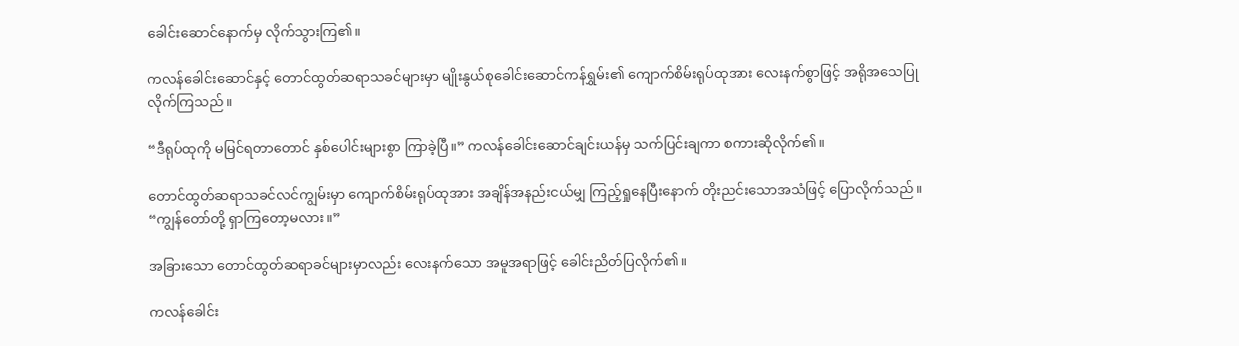ခေါင်းဆောင်နောက်မှ လိုက်သွားကြ၏။

ကလန်ခေါင်းဆောင်နှင့် တောင်ထွတ်ဆရာသခင်များမှာ မျိုးနွယ်စုခေါင်းဆောင်ကန်ရွှမ်း၏ ကျောက်စိမ်းရုပ်ထုအား လေးနက်စွာဖြင့် အရိုအသေပြုလိုက်ကြသည်။

“ဒီရုပ်ထုကို မမြင်ရတာတောင် နှစ်ပေါင်းများစွာ ကြာခဲ့ပြီ။” ကလန်ခေါင်းဆောင်ချင်းယန်မှ သက်ပြင်းချကာ စကားဆိုလိုက်၏။

တောင်ထွတ်ဆရာသခင်လင်ကျွမ်းမှာ ကျောက်စိမ်းရုပ်ထုအား အချိန်အနည်းငယ်မျှ ကြည့်ရှုနေပြီးနောက် တိုးညင်းသောအသံဖြင့် ပြောလိုက်သည်။ “ကျွန်တော်တို့ ရှာကြတော့မလား။”

အခြားသော တောင်ထွတ်ဆရာခင်များမှာလည်း လေးနက်သော အမူအရာဖြင့် ခေါင်းညိတ်ပြလိုက်၏။

ကလန်ခေါင်း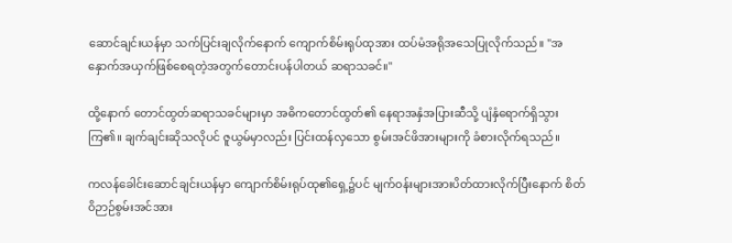ဆောင်ချင်းယန်မှာ သက်ပြင်းချလိုက်နောက် ကျောက်စိမ်းရုပ်ထုအား ထပ်မံအရိုအသေပြုလိုက်သည်။ "အနှောက်အယှက်ဖြစ်စေရတဲ့အတွက်တောင်းပန်ပါတယ် ဆရာသခင်။"

ထို့နောက် တောင်ထွတ်ဆရာသခင်များမှာ အဓိကတောင်ထွတ်၏ နေရာအနှံအပြားဆီသို့ ပျံနှံရောက်ရှိသွားကြ၏။ ချက်ချင်းဆိုသလိုပင် ဇူယွမ်မှာလည်း ပြင်းထန်လှသော စွမ်းအင်ဖိအားများကို ခံစားလိုက်ရသည်။

ကလန်ခေါင်းဆောင်ချင်းယန်မှာ ကျောက်စိမ်းရုပ်ထု၏ရှေ့၌ပင် မျက်ဝန်းများအားပိတ်ထားလိုက်ပြီးနောက် စိတ်ဝိဉာဉ်စွမ်းအင်အား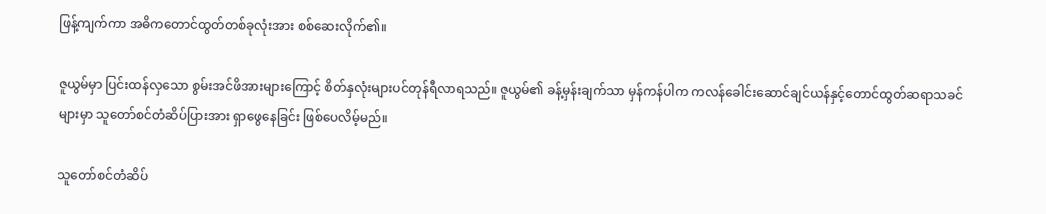ဖြန့်ကျက်ကာ အဓိကတောင်ထွတ်တစ်ခုလုံးအား စစ်ဆေးလိုက်၏။

ဇူယွမ်မှာ ပြင်းထန်လှသော စွမ်းအင်ဖိအားများကြောင့် စိတ်နှလုံးများပင်တုန်ရီလာရသည်။ ဇူယွမ်၏ ခန့်မှန်းချက်သာ မှန်ကန်ပါက ကလန်ခေါင်းဆောင်ချင်ယန်နှင့်တောင်ထွတ်ဆရာသခင်များမှာ သူတော်စင်တံဆိပ်ပြားအား ရှာဖွေနေခြင်း ဖြစ်ပေလိမ့်မည်။

သူတော်စင်တံဆိပ်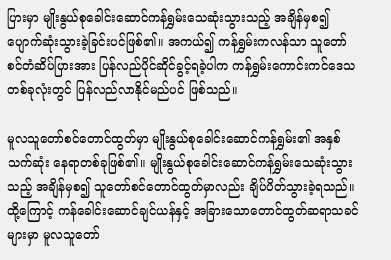ပြားမှာ မျိုးနွယ်စုခေါင်းဆောင်ကန်ရွှမ်းသေဆုံးသွားသည့် အချိန်မှစ၍ ပျောက်ဆုံးသွားခဲ့ခြင်းပင်ဖြစ်၏။ အကယ်၍ ကန်ရွှမ်းကလန်သာ သူတော်စင်တံဆိပ်ပြားအား ပြန်လည်ပိုင်ဆိုင်ခွင့်ရခဲ့ပါက ကန်ရွှမ်းကောင်းကင်ဒေသတစ်ခုလုံးတွင် ပြန်လည်လာနိုင်မည်ပင် ဖြစ်သည်။

မူလသူတော်စင်တောင်ထွတ်မှာ မျိုးနွယ်စုခေါင်းဆောင်ကန်ရွှမ်း၏ အနှစ်သက်ဆုံး နေရာတစ်ခုဖြစ်၏။ မျိုးနွယ်စုခေါင်းဆောင်ကန်ရွှမ်းသေဆုံးသွားသည့် အချိန်မှစ၍ သူတော်စင်တောင်ထွတ်မှာလည်း ချိပ်ပိတ်သွားခဲ့ရသည်။ ထို့ကြောင့် ကန်ခေါင်းဆောင်ချင်ယန်နှင့် အခြားသောတောင်ထွတ်ဆရာသခင်များမှာ မူလသူတော်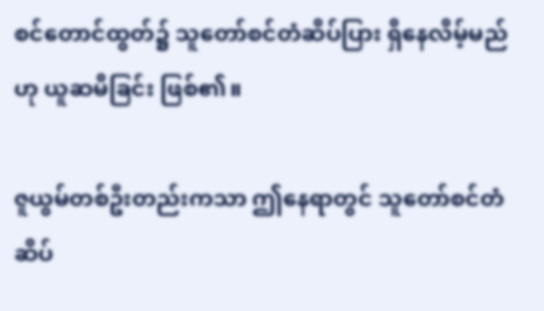စင်တောင်ထွတ်၌ သူတော်စင်တံဆိပ်ပြား ရှိနေလိမ့်မည်ဟု ယူဆမိခြင်း ဖြစ်၏။

ဇူယွမ်တစ်ဦးတည်းကသာ ဤနေရာတွင် သူတော်စင်တံဆိပ်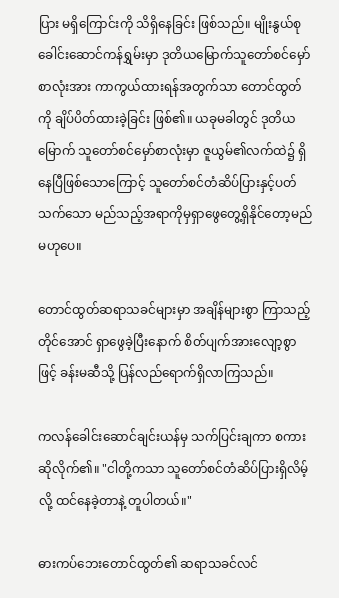ပြား မရှိကြောင်းကို သိရှိနေခြင်း ဖြစ်သည်။ မျိုးနွယ်စုခေါင်းဆောင်ကန်ရွှမ်းမှာ ဒုတိယမြောက်သူတော်စင်မှော်စာလုံးအား ကာကွယ်ထားရန်အတွက်သာ တောင်ထွတ်ကို ချိပ်ပိတ်ထားခဲ့ခြင်း ဖြစ်၏။ ယခုမခါတွင် ဒုတိယမြောက် သူတော်စင်မှော်စာလုံးမှာ ဇူယွမ်၏လက်ထဲ၌ ရှိနေပြီဖြစ်သောကြောင့် သူတော်စင်တံဆိပ်ပြားနှင့်ပတ်သက်သော မည်သည့်အရာကိုမှရှာဖွေတွေ့ရှိနိုင်တော့မည်မဟုပေ။

တောင်ထွတ်ဆရာသခင်များမှာ အချိန်များစွာ ကြာသည့်တိုင်အောင် ရှာဖွေခဲ့ပြီးနောက် စိတ်ပျက်အားလျော့စွာဖြင့် ခန်းမဆီသို့ ပြန်လည်ရောက်ရှိလာကြသည်။

ကလန်ခေါင်းဆောင်ချင်းယန်မှ သက်ပြင်းချကာ စကားဆိုလိုက်၏။ "ငါတို့ကသာ သူတော်စင်တံဆိပ်ပြားရှိလိမ့်လို့ ထင်နေခဲ့တာနဲ့ တူပါတယ်။"

ဓားကပ်ဘေးတောင်ထွတ်၏ ဆရာသခင်လင်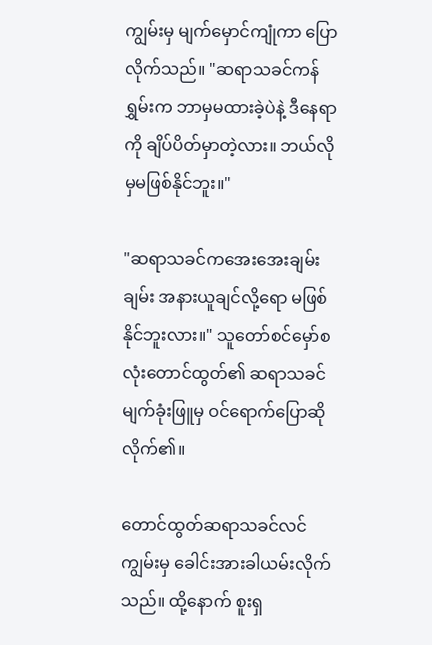ကျွမ်းမှ မျက်မှောင်ကျုံကာ ပြောလိုက်သည်။ "ဆရာသခင်ကန်ရွှမ်းက ဘာမှမထားခဲ့ပဲနဲ့ ဒီနေရာကို ချိပ်ပိတ်မှာတဲ့လား။ ဘယ်လိုမှမဖြစ်နိုင်ဘူး။"

"ဆရာသခင်ကအေးအေးချမ်းချမ်း အနားယူချင်လို့ရော မဖြစ်နိုင်ဘူးလား။" သူတော်စင်မှော်စလုံးတောင်ထွတ်၏ ဆရာသခင်မျက်ခုံးဖြူမှ ဝင်ရောက်ပြောဆိုလိုက်၏။

တောင်ထွတ်ဆရာသခင်လင်ကျွမ်းမှ ခေါင်းအားခါယမ်းလိုက်သည်။ ထို့နောက် စူးရှ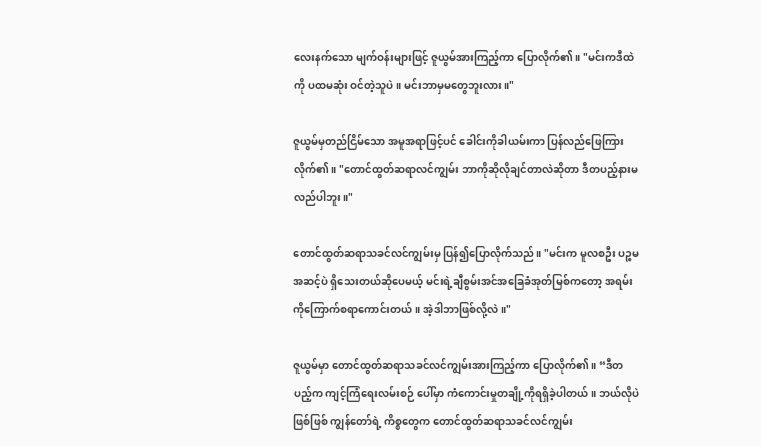လေးနက်သော မျက်ဝန်းများဖြင့် ဇူယွမ်အားကြည့်ကာ ပြောလိုက်၏။ "မင်းကဒီထဲကို ပထမဆုံး ဝင်တဲ့သူပဲ။ မင်းဘာမှမတွေဘူးလား။"

ဇူယွမ်မှတည်ငြိမ်သော အမူအရာဖြင့်ပင် ခေါင်းကိုခါယမ်းကာ ပြန်လည်ဖြေကြားလိုက်၏။ "တောင်ထွတ်ဆရာလင်ကျွမ်း ဘာကိုဆိုလိုချင်တာလဲဆိုတာ ဒီတပည့်နားမလည်ပါဘူး။"

တောင်ထွတ်ဆရာသခင်လင်ကျွမ်းမှ ပြန်၍ပြောလိုက်သည်။ "မင်းက မူလစဦး ပဉ္စမအဆင့်ပဲ ရှိသေးတယ်ဆိုပေမယ့် မင်းရဲ့ချီစွမ်းအင်အခြေခံအုတ်မြစ်ကတော့ အရမ်းကိုကြောက်စရာကောင်းတယ်။ အဲ့ဒါဘာဖြစ်လို့လဲ။"

ဇူယွမ်မှာ တောင်ထွတ်ဆရာသခင်လင်ကျွမ်းအားကြည့်ကာ ပြောလိုက်၏။ “ဒီတပည့်က ကျင့်ကြံရေးလမ်းစဉ် ပေါ်မှာ ကံကောင်းမှုတချို့ကိုရရှိခဲ့ပါတယ်။ ဘယ်လိုပဲဖြစ်ဖြစ် ကျွန်တော်ရဲ့ ကိစ္စတွေက တောင်ထွတ်ဆရာသခင်လင်ကျွမ်း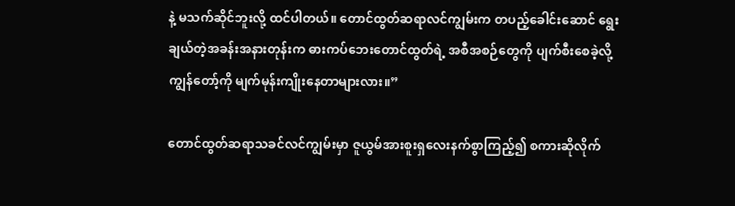နဲ့ မသက်ဆိုင်ဘူးလို့ ထင်ပါတယ်။ တောင်ထွတ်ဆရာလင်ကျွမ်းက တပည့်ခေါင်းဆောင် ရွေးချယ်တဲ့အခန်းအနားတုန်းက ဓားကပ်ဘေးတောင်ထွတ်ရဲ့ အစီအစဉ်တွေကို ပျက်စီးစေခဲ့လို့ ကျွန်တော့်ကို မျက်မုန်းကျိုးနေတာများလား။”

တောင်ထွတ်ဆရာသခင်လင်ကျွမ်းမှာ ဇူယွမ်အားစူးရှလေးနက်စွာကြည့်၍ စကားဆိုလိုက်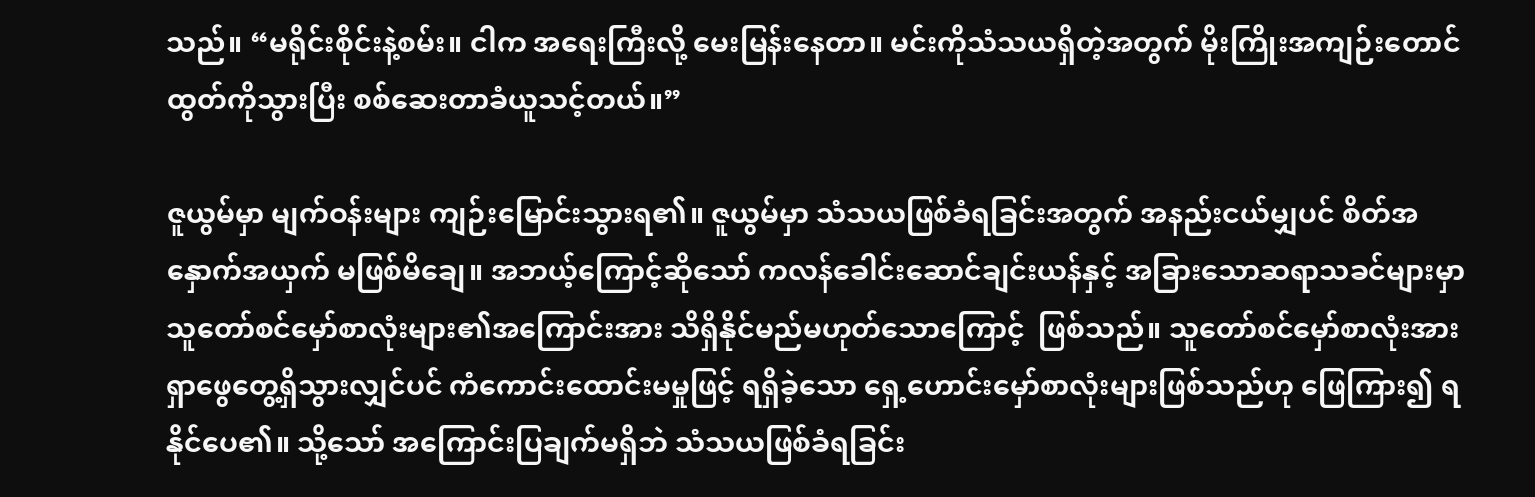သည်။ “မရိုင်းစိုင်းနဲ့စမ်း။ ငါက အရေးကြီးလို့ မေးမြန်းနေတာ။ မင်းကိုသံသယရှိတဲ့အတွက် မိုးကြိုးအကျဉ်းတောင်ထွတ်ကိုသွားပြီး စစ်ဆေးတာခံယူသင့်တယ်။”

ဇူယွမ်မှာ မျက်ဝန်းများ ကျဉ်းမြောင်းသွားရ၏။ ဇူယွမ်မှာ သံသယဖြစ်ခံရခြင်းအတွက် အနည်းငယ်မျှပင် စိတ်အနှောက်အယှက် မဖြစ်မိချေ။ အဘယ့်ကြောင့်ဆိုသော် ကလန်ခေါင်းဆောင်ချင်းယန်နှင့် အခြားသောဆရာသခင်များမှာ သူတော်စင်မှော်စာလုံးများ၏အကြောင်းအား သိရှိနိုင်မည်မဟုတ်သောကြောင့်  ဖြစ်သည်။ သူတော်စင်မှော်စာလုံးအား ရှာဖွေတွေ့ရှိသွားလျှင်ပင် ကံကောင်းထောင်းမမှုဖြင့် ရရှိခဲ့သော ရှေ့ဟောင်းမှော်စာလုံးများဖြစ်သည်ဟု ဖြေကြား၍ ရနိုင်ပေ၏။ သို့သော် အကြောင်းပြချက်မရှိဘဲ သံသယဖြစ်ခံရခြင်း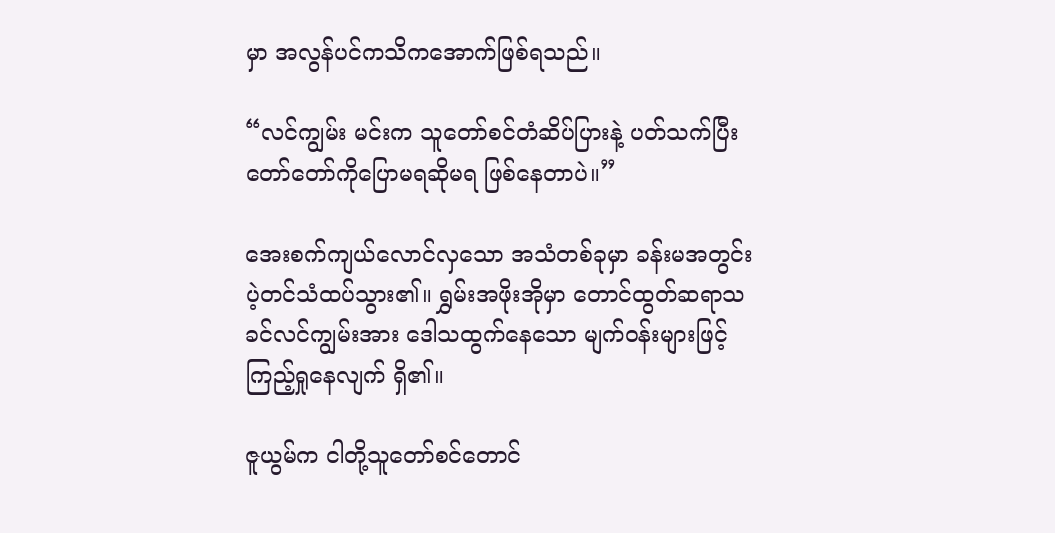မှာ အလွန်ပင်ကသိကအောက်ဖြစ်ရသည်။

“လင်ကျွမ်း မင်းက သူတော်စင်တံဆိပ်ပြားနဲ့ ပတ်သက်ပြီး တော်တော်ကိုပြောမရဆိုမရ ဖြစ်နေတာပဲ။”

အေးစက်ကျယ်လောင်လှသော အသံတစ်ခုမှာ ခန်းမအတွင်း ပဲ့တင်သံထပ်သွား၏။ ရွှမ်းအဖိုးအိုမှာ တောင်ထွတ်ဆရာသခင်လင်ကျွမ်းအား ဒေါသထွက်နေသော မျက်ဝန်းများဖြင့် ကြည့်ရှုနေလျက် ရှိ၏။

ဇူယွမ်က ငါတို့သူတော်စင်တောင်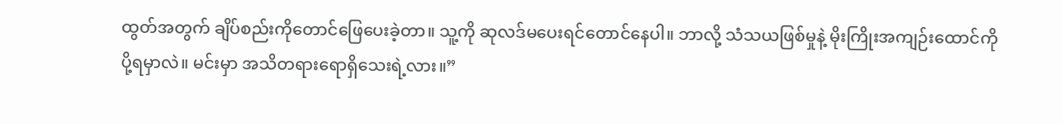ထွတ်အတွက် ချိပ်စည်းကိုတောင်ဖြေပေးခဲ့တာ။ သူ့ကို ဆုလဒ်မပေးရင်တောင်နေပါ။ ဘာလို့ သံသယဖြစ်မှုနဲ့ မိုးကြိုးအကျဉ်းထောင်ကို ပို့ရမှာလဲ။ မင်းမှာ အသိတရားရောရှိသေးရဲ့လား။”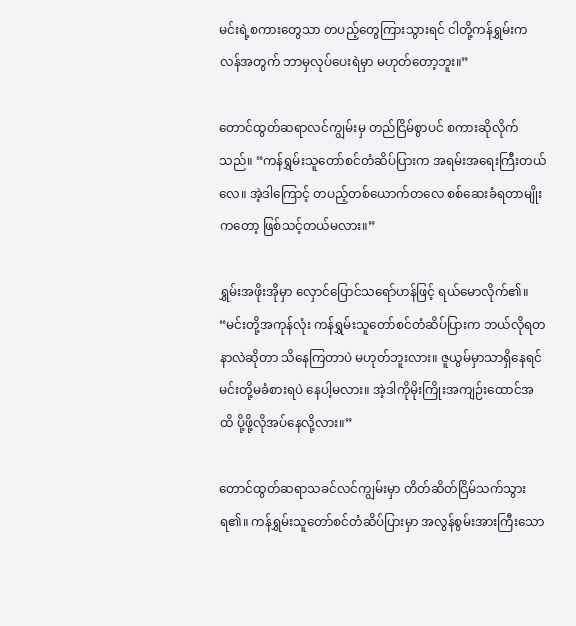မင်းရဲ့စကားတွေသာ တပည့်တွေကြားသွားရင် ငါတို့ကန်ရွှမ်းကလန်အတွက် ဘာမှလုပ်ပေးရဲမှာ မဟုတ်တော့ဘူး။”

တောင်ထွတ်ဆရာလင်ကျွမ်းမှ တည်ငြိမ်စွာပင် စကားဆိုလိုက်သည်။ “ကန်ရွှမ်းသူတော်စင်တံဆိပ်ပြားက အရမ်းအရေးကြီးတယ်လေ။ အဲ့ဒါကြောင့် တပည့်တစ်ယောက်တလေ စစ်ဆေးခံရတာမျိုးကတော့ ဖြစ်သင့်တယ်မလား။”

ရွှမ်းအဖိုးအိုမှာ လှောင်ပြောင်သရော်ဟန်ဖြင့် ရယ်မောလိုက်၏။ “မင်းတို့အကုန်လုံး ကန်ရွှမ်းသူတော်စင်တံဆိပ်ပြားက ဘယ်လိုရတနာလဲဆိုတာ သိနေကြတာပဲ မဟုတ်ဘူးလား။ ဇူယွမ်မှာသာရှိနေရင် မင်းတို့မခံစားရပဲ နေပါ့မလား။ အဲ့ဒါကိုမိုးကြိုးအကျဉ်းထောင်အထိ ပို့ဖို့လိုအပ်နေလို့လား။”

တောင်ထွတ်ဆရာသခင်လင်ကျွမ်းမှာ တိတ်ဆိတ်ငြိမ်သက်သွားရ၏။ ကန်ရွှမ်းသူတော်စင်တံဆိပ်ပြားမှာ အလွန်စွမ်းအားကြီးသော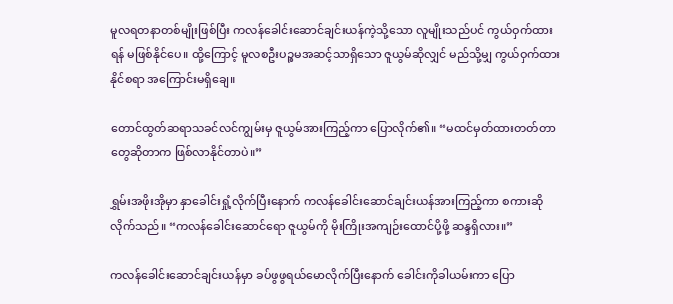မူလရတနာတစ်မျိုးဖြစ်ပြီး ကလန်ခေါင်းဆောင်ချင်းယန်ကဲ့သို့သော လူမျိုးသည်ပင် ကွယ်ဝှက်ထားရန် မဖြစ်နိုင်ပေ။ ထို့ကြောင့် မူလစဦးပဉ္စမအဆင့်သာရှိသော ဇူယွမ်ဆိုလျှင် မည်သို့မျှ ကွယ်ဝှက်ထားနိုင်စရာ အကြောင်းမရှိချေ။

တောင်ထွတ်ဆရာသခင်လင်ကျွမ်းမှ ဇူယွမ်အားကြည့်ကာ ပြောလိုက်၏။ “မထင်မှတ်ထားတတ်တာတွေဆိုတာက ဖြစ်လာနိုင်တာပဲ။”

ရွှမ်းအဖိုးအိုမှာ နှာခေါင်းရှုံ့လိုက်ပြီးနောက် ကလန်ခေါင်းဆောင်ချင်းယန်အားကြည့်ကာ စကားဆိုလိုက်သည်။ “ကလန်ခေါင်းဆောင်ရော ဇူယွမ်ကို မိုးကြိုးအကျဉ်းထောင်ပို့ဖို့ ဆန္ဒရှိလား။”

ကလန်ခေါင်းဆောင်ချင်းယန်မှာ ခပ်ဖွဖွရယ်မောလိုက်ပြီးနောက် ခေါင်းကိုခါယမ်းကာ ပြော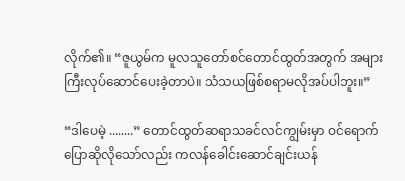လိုက်၏။ “ဇူယွမ်က မူလသူတော်စင်တောင်ထွတ်အတွက် အများကြီးလုပ်ဆောင်ပေးခဲ့တာပဲ။ သံသယဖြစ်စရာမလိုအပ်ပါဘူး။”

“ဒါပေမဲ့ ........” တောင်ထွတ်ဆရာသခင်လင်ကျွမ်းမှာ ဝင်ရောက်ပြောဆိုလိုသော်လည်း ကလန်ခေါင်းဆောင်ချင်းယန်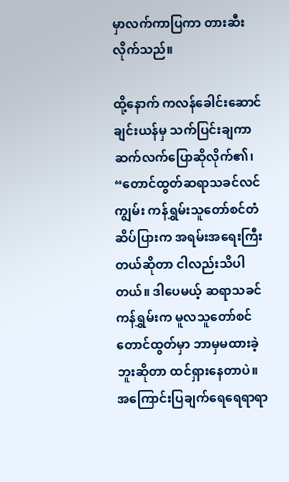မှာလက်ကာပြကာ တားဆီးလိုက်သည်။

ထို့နောက် ကလန်ခေါင်းဆောင်ချင်းယန်မှ သက်ပြင်းချကာ ဆက်လက်ပြောဆိုလိုက်၏၊ “တောင်ထွတ်ဆရာသခင်လင်ကျွမ်း ကန်ရွှမ်းသူတော်စင်တံဆိပ်ပြားက အရမ်းအရေးကြီးတယ်ဆိုတာ ငါလည်းသိပါတယ်။ ဒါပေမယ့် ဆရာသခင်ကန်ရွှမ်းက မူလသူတော်စင်တောင်ထွတ်မှာ ဘာမှမထားခဲ့ဘူးဆိုတာ ထင်ရှားနေတာပဲ။ အကြောင်းပြချက်ရေရေရာရာ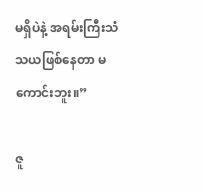မရှိပဲနဲ့ အရမ်းကြီးသံသယဖြစ်နေတာ မကောင်းဘူး။”

ဇူ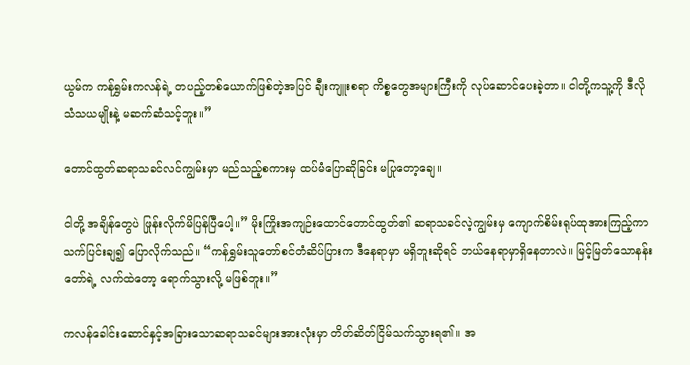ယွမ်က ကန်ရွှမ်းကလန်ရဲ့ တပည့်တစ်ယောက်ဖြစ်တဲ့အပြင် ချီးကျူးစရာ ကိစ္စတွေအများကြီးကို လုပ်ဆောင်ပေးခဲ့တာ။ ငါတို့ကသူ့ကို ဒီလိုသံသယမျိုးနဲ့ မဆက်ဆံသင့်ဘူး။”

တောင်ထွတ်ဆရာသခင်လင်ကျွမ်းမှာ မည်သည့်စကားမှ ထပ်မံပြောဆိုခြင်း မပြုတော့ချေ။

ငါတို့ အချိန်တွေပဲ ဖြုန်းလိုက်မိပြန်ပြီပေါ့။” မိုးကြိုးအကျဉ်းထောင်တောင်ထွတ်၏ ဆရာသခင်လဲ့ကျွမ်းမှ ကျောက်စိမ်းရုပ်ထုအားကြည့်ကာ သက်ပြင်းချ၍ ပြောလိုက်သည်။ “ကန်ရွှမ်းသူတော်စင်တံဆိပ်ပြားက ဒီနေရာမှာ မရှိဘူးဆိုရင် ဘယ်နေရာမှာရှိနေတာလဲ။ မြင့်မြတ်သောနန်းတော်ရဲ့ လက်ထဲတော့ ရောက်သွားလို့ မဖြစ်ဘူး။”

ကလန်ခေါင်းဆောင်နှင့်အခြားသောဆရာသခင်များအားလုံးမှာ တိတ်ဆိတ်ငြိမ်သက်သွားရ၏။ အ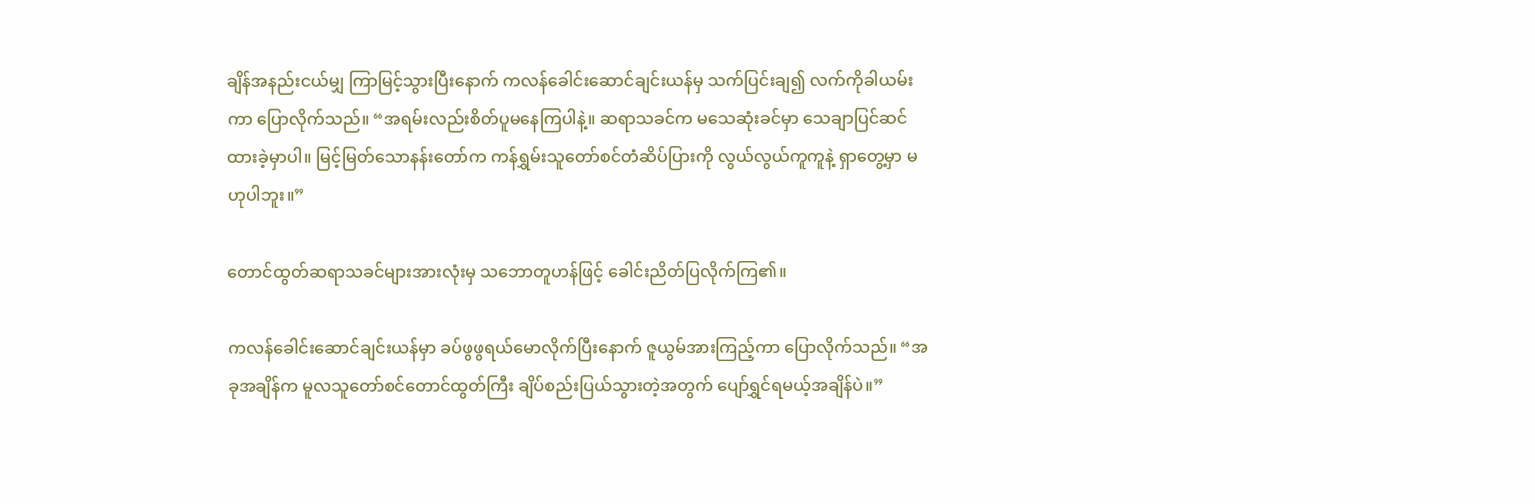ချိန်အနည်းငယ်မျှ ကြာမြင့်သွားပြီးနောက် ကလန်ခေါင်းဆောင်ချင်းယန်မှ သက်ပြင်းချ၍ လက်ကိုခါယမ်းကာ ပြောလိုက်သည်။ “အရမ်းလည်းစိတ်ပူမနေကြပါနဲ့။ ဆရာသခင်က မသေဆုံးခင်မှာ သေချာပြင်ဆင်ထားခဲ့မှာပါ။ မြင့်မြတ်သောနန်းတော်က ကန်ရွှမ်းသူတော်စင်တံဆိပ်ပြားကို လွယ်လွယ်ကူကူနဲ့ ရှာတွေ့မှာ မဟုပါဘူး။”

တောင်ထွတ်ဆရာသခင်များအားလုံးမှ သဘောတူဟန်ဖြင့် ခေါင်းညိတ်ပြလိုက်ကြ၏။

ကလန်ခေါင်းဆောင်ချင်းယန်မှာ ခပ်ဖွဖွရယ်မောလိုက်ပြီးနောက် ဇူယွမ်အားကြည့်ကာ ပြောလိုက်သည်။ “အခုအချိန်က မူလသူတော်စင်တောင်ထွတ်ကြီး ချိပ်စည်းပြယ်သွားတဲ့အတွက် ပျော်ရွှင်ရမယ့်အချိန်ပဲ။”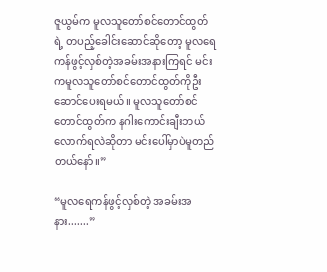ဇူယွမ်က မူလသူတော်စင်တောင်ထွတ်ရဲ့ တပည့်ခေါင်းဆောင်ဆိုတော့ မူလရေကန်ဖွင့်လှစ်တဲ့အခမ်းအနားကြရင် မင်းကမူလသူတော်စင်တောင်ထွတ်ကိုဦးဆောင်ပေးရမယ်။ မူလသူတော်စင်တောင်ထွတ်က နဂါးကောင်းချီးဘယ်လောက်ရလဲဆိုတာ မင်းပေါ်မှာပဲမူတည်တယ်နော်။”

“မူလရေကန်ဖွင့်လှစ်တဲ့ အခမ်းအနား.......”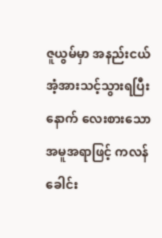ဇူယွမ်မှာ အနည်းငယ်အံ့အားသင့်သွားရပြီးနောက် လေးစားသော အမူအရာဖြင့် ကလန်ခေါင်း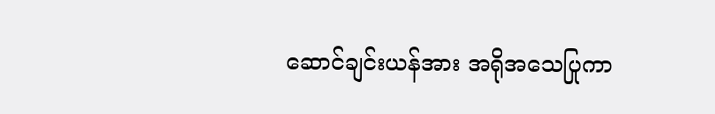ဆောင်ချင်းယန်အား အရိုအသေပြုကာ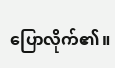ပြောလိုက်၏။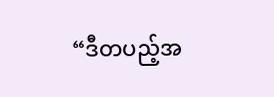“ဒီတပည့်အ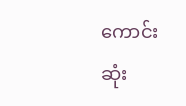ကောင်းဆုံး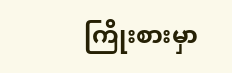ကြိုးစားမှာ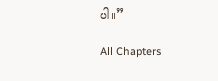ပါ။”

All Chapters